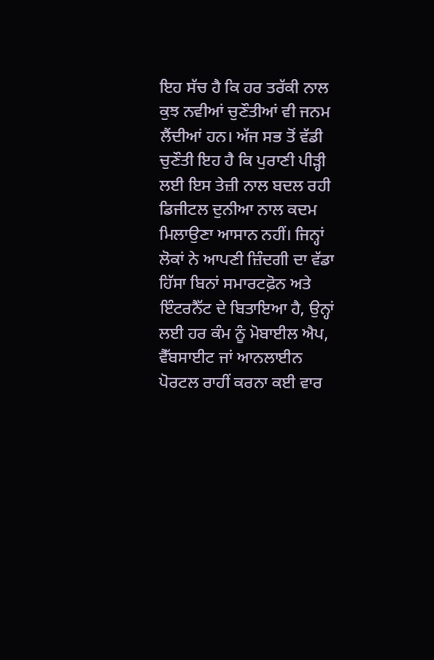ਇਹ ਸੱਚ ਹੈ ਕਿ ਹਰ ਤਰੱਕੀ ਨਾਲ ਕੁਝ ਨਵੀਆਂ ਚੁਣੌਤੀਆਂ ਵੀ ਜਨਮ ਲੈਂਦੀਆਂ ਹਨ। ਅੱਜ ਸਭ ਤੋਂ ਵੱਡੀ ਚੁਣੌਤੀ ਇਹ ਹੈ ਕਿ ਪੁਰਾਣੀ ਪੀੜ੍ਹੀ ਲਈ ਇਸ ਤੇਜ਼ੀ ਨਾਲ ਬਦਲ ਰਹੀ ਡਿਜੀਟਲ ਦੁਨੀਆ ਨਾਲ ਕਦਮ ਮਿਲਾਉਣਾ ਆਸਾਨ ਨਹੀਂ। ਜਿਨ੍ਹਾਂ ਲੋਕਾਂ ਨੇ ਆਪਣੀ ਜ਼ਿੰਦਗੀ ਦਾ ਵੱਡਾ ਹਿੱਸਾ ਬਿਨਾਂ ਸਮਾਰਟਫ਼ੋਨ ਅਤੇ ਇੰਟਰਨੈੱਟ ਦੇ ਬਿਤਾਇਆ ਹੈ, ਉਨ੍ਹਾਂ ਲਈ ਹਰ ਕੰਮ ਨੂੰ ਮੋਬਾਈਲ ਐਪ, ਵੈੱਬਸਾਈਟ ਜਾਂ ਆਨਲਾਈਨ ਪੋਰਟਲ ਰਾਹੀਂ ਕਰਨਾ ਕਈ ਵਾਰ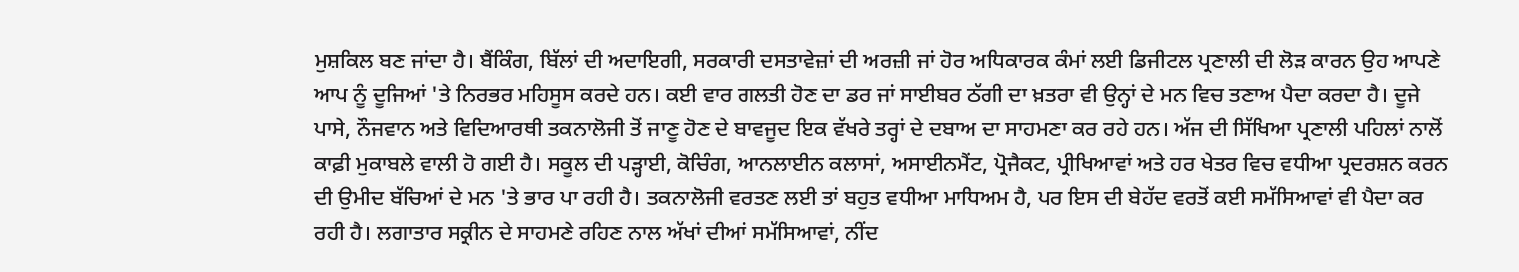ਮੁਸ਼ਕਿਲ ਬਣ ਜਾਂਦਾ ਹੈ। ਬੈਂਕਿੰਗ, ਬਿੱਲਾਂ ਦੀ ਅਦਾਇਗੀ, ਸਰਕਾਰੀ ਦਸਤਾਵੇਜ਼ਾਂ ਦੀ ਅਰਜ਼ੀ ਜਾਂ ਹੋਰ ਅਧਿਕਾਰਕ ਕੰਮਾਂ ਲਈ ਡਿਜੀਟਲ ਪ੍ਰਣਾਲੀ ਦੀ ਲੋੜ ਕਾਰਨ ਉਹ ਆਪਣੇ ਆਪ ਨੂੰ ਦੂਜਿਆਂ 'ਤੇ ਨਿਰਭਰ ਮਹਿਸੂਸ ਕਰਦੇ ਹਨ। ਕਈ ਵਾਰ ਗਲਤੀ ਹੋਣ ਦਾ ਡਰ ਜਾਂ ਸਾਈਬਰ ਠੱਗੀ ਦਾ ਖ਼ਤਰਾ ਵੀ ਉਨ੍ਹਾਂ ਦੇ ਮਨ ਵਿਚ ਤਣਾਅ ਪੈਦਾ ਕਰਦਾ ਹੈ। ਦੂਜੇ ਪਾਸੇ, ਨੌਜਵਾਨ ਅਤੇ ਵਿਦਿਆਰਥੀ ਤਕਨਾਲੋਜੀ ਤੋਂ ਜਾਣੂ ਹੋਣ ਦੇ ਬਾਵਜੂਦ ਇਕ ਵੱਖਰੇ ਤਰ੍ਹਾਂ ਦੇ ਦਬਾਅ ਦਾ ਸਾਹਮਣਾ ਕਰ ਰਹੇ ਹਨ। ਅੱਜ ਦੀ ਸਿੱਖਿਆ ਪ੍ਰਣਾਲੀ ਪਹਿਲਾਂ ਨਾਲੋਂ ਕਾਫ਼ੀ ਮੁਕਾਬਲੇ ਵਾਲੀ ਹੋ ਗਈ ਹੈ। ਸਕੂਲ ਦੀ ਪੜ੍ਹਾਈ, ਕੋਚਿੰਗ, ਆਨਲਾਈਨ ਕਲਾਸਾਂ, ਅਸਾਈਨਮੈਂਟ, ਪ੍ਰੋਜੈਕਟ, ਪ੍ਰੀਖਿਆਵਾਂ ਅਤੇ ਹਰ ਖੇਤਰ ਵਿਚ ਵਧੀਆ ਪ੍ਰਦਰਸ਼ਨ ਕਰਨ ਦੀ ਉਮੀਦ ਬੱਚਿਆਂ ਦੇ ਮਨ 'ਤੇ ਭਾਰ ਪਾ ਰਹੀ ਹੈ। ਤਕਨਾਲੋਜੀ ਵਰਤਣ ਲਈ ਤਾਂ ਬਹੁਤ ਵਧੀਆ ਮਾਧਿਅਮ ਹੈ, ਪਰ ਇਸ ਦੀ ਬੇਹੱਦ ਵਰਤੋਂ ਕਈ ਸਮੱਸਿਆਵਾਂ ਵੀ ਪੈਦਾ ਕਰ ਰਹੀ ਹੈ। ਲਗਾਤਾਰ ਸਕ੍ਰੀਨ ਦੇ ਸਾਹਮਣੇ ਰਹਿਣ ਨਾਲ ਅੱਖਾਂ ਦੀਆਂ ਸਮੱਸਿਆਵਾਂ, ਨੀਂਦ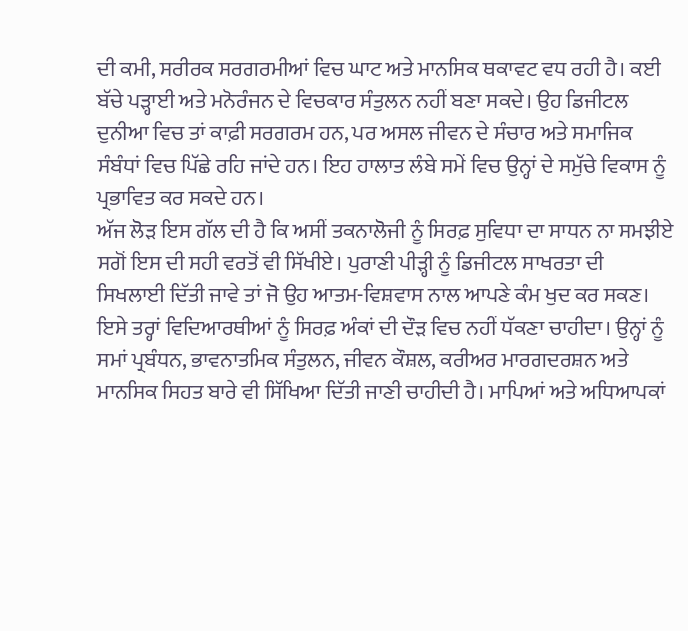ਦੀ ਕਮੀ, ਸਰੀਰਕ ਸਰਗਰਮੀਆਂ ਵਿਚ ਘਾਟ ਅਤੇ ਮਾਨਸਿਕ ਥਕਾਵਟ ਵਧ ਰਹੀ ਹੈ। ਕਈ ਬੱਚੇ ਪੜ੍ਹਾਈ ਅਤੇ ਮਨੋਰੰਜਨ ਦੇ ਵਿਚਕਾਰ ਸੰਤੁਲਨ ਨਹੀਂ ਬਣਾ ਸਕਦੇ। ਉਹ ਡਿਜੀਟਲ ਦੁਨੀਆ ਵਿਚ ਤਾਂ ਕਾਫ਼ੀ ਸਰਗਰਮ ਹਨ, ਪਰ ਅਸਲ ਜੀਵਨ ਦੇ ਸੰਚਾਰ ਅਤੇ ਸਮਾਜਿਕ ਸੰਬੰਧਾਂ ਵਿਚ ਪਿੱਛੇ ਰਹਿ ਜਾਂਦੇ ਹਨ। ਇਹ ਹਾਲਾਤ ਲੰਬੇ ਸਮੇਂ ਵਿਚ ਉਨ੍ਹਾਂ ਦੇ ਸਮੁੱਚੇ ਵਿਕਾਸ ਨੂੰ ਪ੍ਰਭਾਵਿਤ ਕਰ ਸਕਦੇ ਹਨ।
ਅੱਜ ਲੋੜ ਇਸ ਗੱਲ ਦੀ ਹੈ ਕਿ ਅਸੀਂ ਤਕਨਾਲੋਜੀ ਨੂੰ ਸਿਰਫ਼ ਸੁਵਿਧਾ ਦਾ ਸਾਧਨ ਨਾ ਸਮਝੀਏ ਸਗੋਂ ਇਸ ਦੀ ਸਹੀ ਵਰਤੋਂ ਵੀ ਸਿੱਖੀਏ। ਪੁਰਾਣੀ ਪੀੜ੍ਹੀ ਨੂੰ ਡਿਜੀਟਲ ਸਾਖਰਤਾ ਦੀ ਸਿਖਲਾਈ ਦਿੱਤੀ ਜਾਵੇ ਤਾਂ ਜੋ ਉਹ ਆਤਮ-ਵਿਸ਼ਵਾਸ ਨਾਲ ਆਪਣੇ ਕੰਮ ਖੁਦ ਕਰ ਸਕਣ। ਇਸੇ ਤਰ੍ਹਾਂ ਵਿਦਿਆਰਥੀਆਂ ਨੂੰ ਸਿਰਫ਼ ਅੰਕਾਂ ਦੀ ਦੌੜ ਵਿਚ ਨਹੀਂ ਧੱਕਣਾ ਚਾਹੀਦਾ। ਉਨ੍ਹਾਂ ਨੂੰ ਸਮਾਂ ਪ੍ਰਬੰਧਨ, ਭਾਵਨਾਤਮਿਕ ਸੰਤੁਲਨ, ਜੀਵਨ ਕੌਸ਼ਲ, ਕਰੀਅਰ ਮਾਰਗਦਰਸ਼ਨ ਅਤੇ ਮਾਨਸਿਕ ਸਿਹਤ ਬਾਰੇ ਵੀ ਸਿੱਖਿਆ ਦਿੱਤੀ ਜਾਣੀ ਚਾਹੀਦੀ ਹੈ। ਮਾਪਿਆਂ ਅਤੇ ਅਧਿਆਪਕਾਂ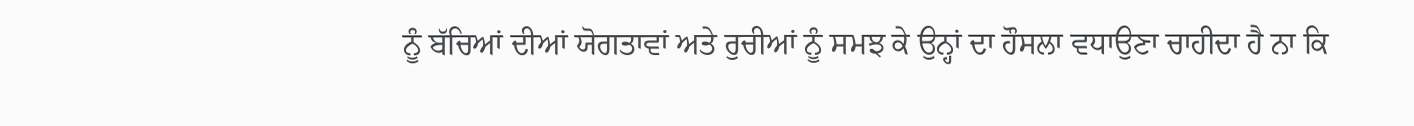ਨੂੰ ਬੱਚਿਆਂ ਦੀਆਂ ਯੋਗਤਾਵਾਂ ਅਤੇ ਰੁਚੀਆਂ ਨੂੰ ਸਮਝ ਕੇ ਉਨ੍ਹਾਂ ਦਾ ਹੌਸਲਾ ਵਧਾਉਣਾ ਚਾਹੀਦਾ ਹੈ ਨਾ ਕਿ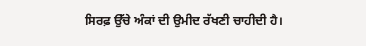ਸਿਰਫ਼ ਉੱਚੇ ਅੰਕਾਂ ਦੀ ਉਮੀਦ ਰੱਖਣੀ ਚਾਹੀਦੀ ਹੈ।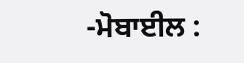-ਮੋਬਾਈਲ :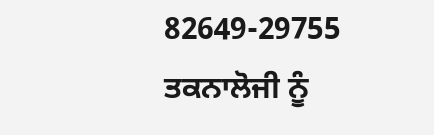82649-29755
ਤਕਨਾਲੋਜੀ ਨੂੰ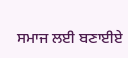ਸਮਾਜ ਲਈ ਬਣਾਈਏ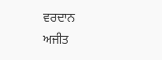ਵਰਦਾਨ
ਅਜੀਤ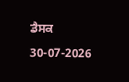ਡੈਸਕ
30-07-2026